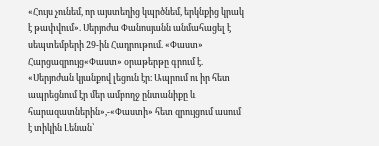«Հույս չունեմ, որ այստեղից կպրծնեմ, երկնքից կրակ է թափվում». Սերյոժա Փանոսյանն անմահացել է սեպտեմբերի 29-ին Հադրութում. «Փաստ»
Հարցազրույց«Փաստ» օրաթերթը գրում է.
«Սերյոժան կյանքով լեցուն էր։ Ապրում ու իր հետ ապրեցնում էր մեր ամբողջ ընտանիքը և հարազատներին»,-«Փաստի» հետ զրույցում ասում է տիկին Լենան՝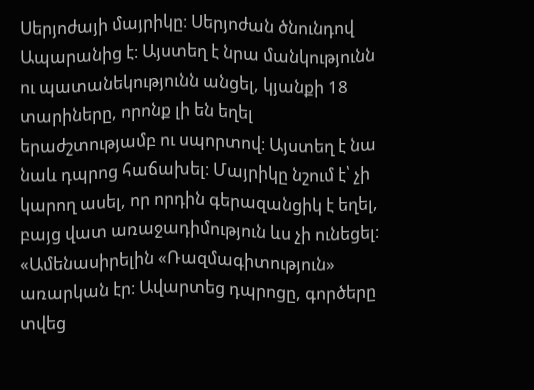Սերյոժայի մայրիկը։ Սերյոժան ծնունդով Ապարանից է։ Այստեղ է նրա մանկությունն ու պատանեկությունն անցել, կյանքի 18 տարիները, որոնք լի են եղել երաժշտությամբ ու սպորտով։ Այստեղ է նա նաև դպրոց հաճախել։ Մայրիկը նշում է՝ չի կարող ասել, որ որդին գերազանցիկ է եղել, բայց վատ առաջադիմություն ևս չի ունեցել։ «Ամենասիրելին «Ռազմագիտություն» առարկան էր։ Ավարտեց դպրոցը, գործերը տվեց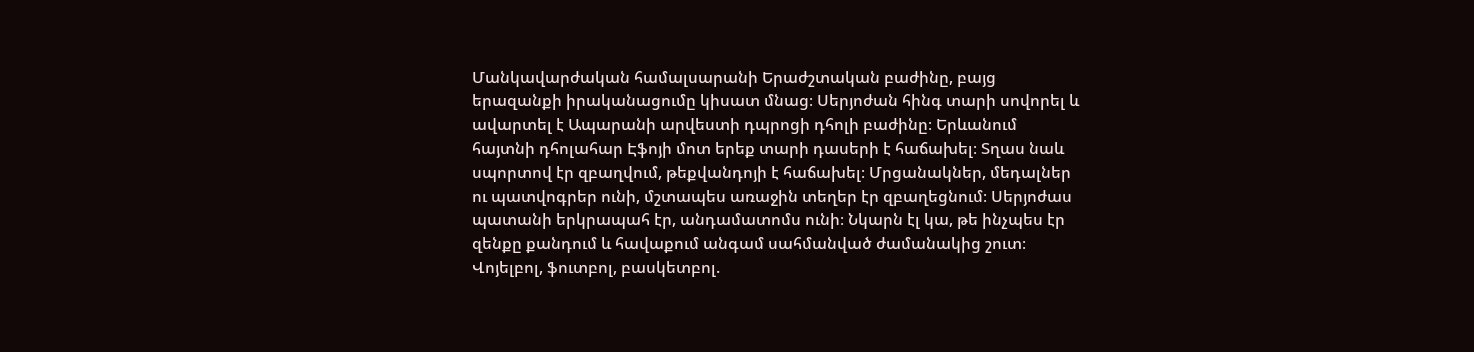Մանկավարժական համալսարանի Երաժշտական բաժինը, բայց երազանքի իրականացումը կիսատ մնաց։ Սերյոժան հինգ տարի սովորել և ավարտել է Ապարանի արվեստի դպրոցի դհոլի բաժինը։ Երևանում հայտնի դհոլահար Էֆոյի մոտ երեք տարի դասերի է հաճախել։ Տղաս նաև սպորտով էր զբաղվում, թեքվանդոյի է հաճախել։ Մրցանակներ, մեդալներ ու պատվոգրեր ունի, մշտապես առաջին տեղեր էր զբաղեցնում։ Սերյոժաս պատանի երկրապահ էր, անդամատոմս ունի։ Նկարն էլ կա, թե ինչպես էր զենքը քանդում և հավաքում անգամ սահմանված ժամանակից շուտ։ Վոյելբոլ, ֆուտբոլ, բասկետբոլ.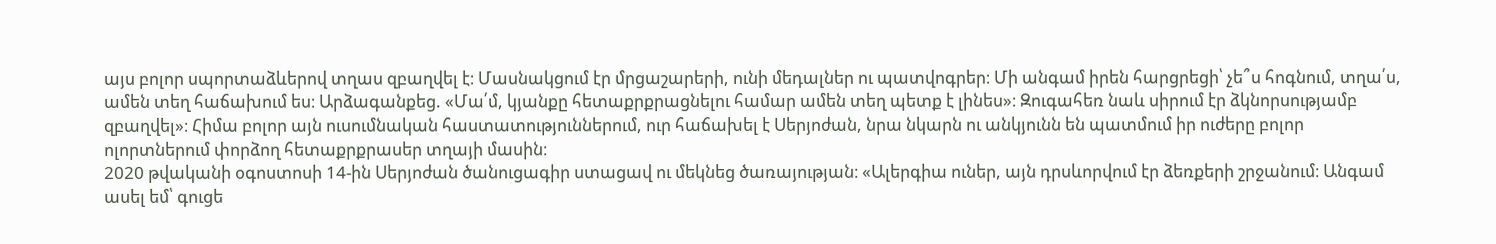այս բոլոր սպորտաձևերով տղաս զբաղվել է։ Մասնակցում էր մրցաշարերի, ունի մեդալներ ու պատվոգրեր։ Մի անգամ իրեն հարցրեցի՝ չե՞ս հոգնում, տղա՛ս, ամեն տեղ հաճախում ես։ Արձագանքեց. «Մա՛մ, կյանքը հետաքրքրացնելու համար ամեն տեղ պետք է լինես»։ Զուգահեռ նաև սիրում էր ձկնորսությամբ զբաղվել»։ Հիմա բոլոր այն ուսումնական հաստատություններում, ուր հաճախել է Սերյոժան, նրա նկարն ու անկյունն են պատմում իր ուժերը բոլոր ոլորտներում փորձող հետաքրքրասեր տղայի մասին։
2020 թվականի օգոստոսի 14-ին Սերյոժան ծանուցագիր ստացավ ու մեկնեց ծառայության։ «Ալերգիա ուներ, այն դրսևորվում էր ձեռքերի շրջանում։ Անգամ ասել եմ՝ գուցե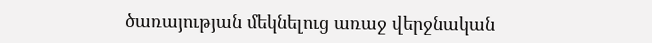ծառայության մեկնելուց առաջ վերջնական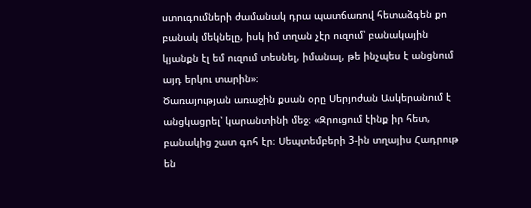ստուգումների ժամանակ դրա պատճառով հետաձգեն քո բանակ մեկնելը, իսկ իմ տղան չէր ուզում՝ բանակային կյանքն էլ եմ ուզում տեսնել, իմանալ, թե ինչպես է անցնում այդ երկու տարին»։
Ծառայության առաջին քսան օրը Սերյոժան Ասկերանում է անցկացրել՝ կարանտինի մեջ։ «Զրուցում էինք իր հետ, բանակից շատ գոհ էր։ Սեպտեմբերի 3-ին տղայիս Հադրութ են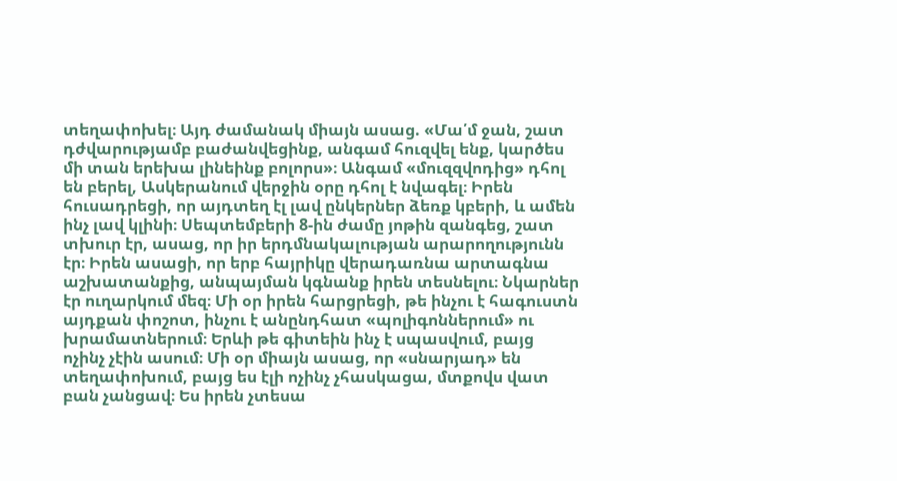տեղափոխել։ Այդ ժամանակ միայն ասաց. «Մա՛մ ջան, շատ դժվարությամբ բաժանվեցինք, անգամ հուզվել ենք, կարծես մի տան երեխա լինեինք բոլորս»։ Անգամ «մուզզվոդից» դհոլ են բերել, Ասկերանում վերջին օրը դհոլ է նվագել։ Իրեն հուսադրեցի, որ այդտեղ էլ լավ ընկերներ ձեռք կբերի, և ամեն ինչ լավ կլինի։ Սեպտեմբերի 8-ին ժամը յոթին զանգեց, շատ տխուր էր, ասաց, որ իր երդմնակալության արարողությունն էր։ Իրեն ասացի, որ երբ հայրիկը վերադառնա արտագնա աշխատանքից, անպայման կգնանք իրեն տեսնելու։ Նկարներ էր ուղարկում մեզ։ Մի օր իրեն հարցրեցի, թե ինչու է հագուստն այդքան փոշոտ, ինչու է անընդհատ «պոլիգոններում» ու խրամատներում։ Երևի թե գիտեին ինչ է սպասվում, բայց ոչինչ չէին ասում։ Մի օր միայն ասաց, որ «սնարյադ» են տեղափոխում, բայց ես էլի ոչինչ չհասկացա, մտքովս վատ բան չանցավ։ Ես իրեն չտեսա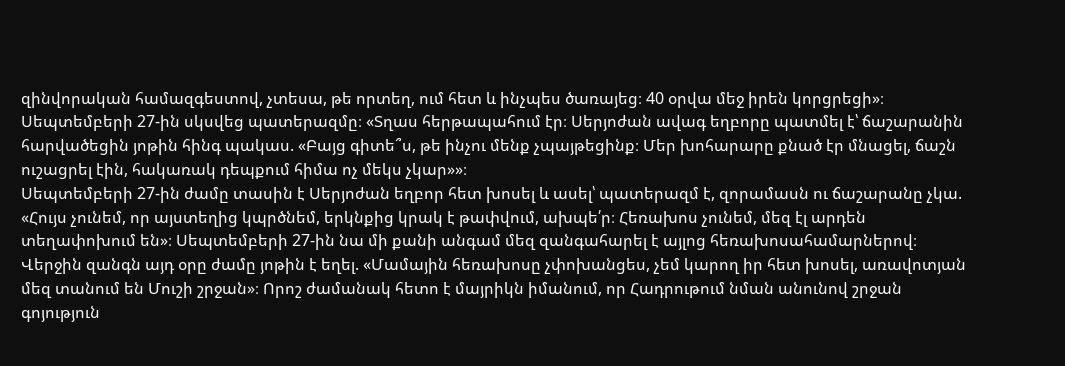զինվորական համազգեստով, չտեսա, թե որտեղ, ում հետ և ինչպես ծառայեց։ 40 օրվա մեջ իրեն կորցրեցի»։
Սեպտեմբերի 27-ին սկսվեց պատերազմը։ «Տղաս հերթապահում էր։ Սերյոժան ավագ եղբորը պատմել է՝ ճաշարանին հարվածեցին յոթին հինգ պակաս. «Բայց գիտե՞ս, թե ինչու մենք չպայթեցինք։ Մեր խոհարարը քնած էր մնացել, ճաշն ուշացրել էին, հակառակ դեպքում հիմա ոչ մեկս չկար»»։
Սեպտեմբերի 27-ին ժամը տասին է Սերյոժան եղբոր հետ խոսել և ասել՝ պատերազմ է, զորամասն ու ճաշարանը չկա. «Հույս չունեմ, որ այստեղից կպրծնեմ, երկնքից կրակ է թափվում, ախպե՛ր։ Հեռախոս չունեմ, մեզ էլ արդեն տեղափոխում են»։ Սեպտեմբերի 27-ին նա մի քանի անգամ մեզ զանգահարել է այլոց հեռախոսահամարներով։ Վերջին զանգն այդ օրը ժամը յոթին է եղել. «Մամային հեռախոսը չփոխանցես, չեմ կարող իր հետ խոսել, առավոտյան մեզ տանում են Մուշի շրջան»։ Որոշ ժամանակ հետո է մայրիկն իմանում, որ Հադրութում նման անունով շրջան գոյություն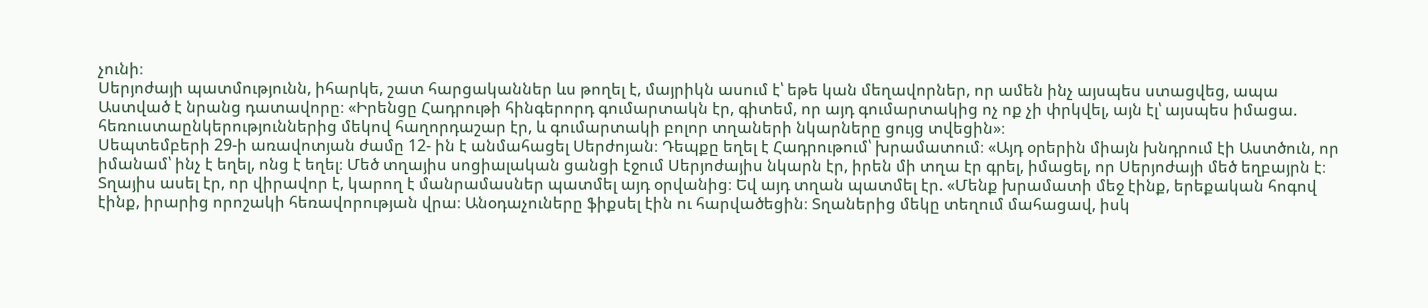չունի։
Սերյոժայի պատմությունն, իհարկե, շատ հարցականներ ևս թողել է, մայրիկն ասում է՝ եթե կան մեղավորներ, որ ամեն ինչ այսպես ստացվեց, ապա Աստված է նրանց դատավորը։ «Իրենցը Հադրութի հինգերորդ գումարտակն էր, գիտեմ, որ այդ գումարտակից ոչ ոք չի փրկվել, այն էլ՝ այսպես իմացա. հեռուստաընկերություններից մեկով հաղորդաշար էր, և գումարտակի բոլոր տղաների նկարները ցույց տվեցին»։
Սեպտեմբերի 29-ի առավոտյան ժամը 12- ին է անմահացել Սերժոյան։ Դեպքը եղել է Հադրութում՝ խրամատում։ «Այդ օրերին միայն խնդրում էի Աստծուն, որ իմանամ՝ ինչ է եղել, ոնց է եղել։ Մեծ տղայիս սոցիալական ցանցի էջում Սերյոժայիս նկարն էր, իրեն մի տղա էր գրել, իմացել, որ Սերյոժայի մեծ եղբայրն է։ Տղայիս ասել էր, որ վիրավոր է, կարող է մանրամասներ պատմել այդ օրվանից։ Եվ այդ տղան պատմել էր. «Մենք խրամատի մեջ էինք, երեքական հոգով էինք, իրարից որոշակի հեռավորության վրա։ Անօդաչուները ֆիքսել էին ու հարվածեցին։ Տղաներից մեկը տեղում մահացավ, իսկ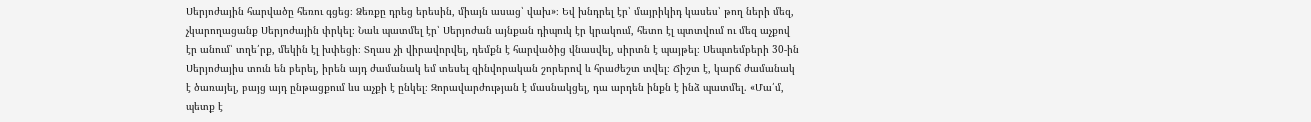Սերյոժային հարվածը հեռու գցեց։ Ձեռքը դրեց երեսին, միայն ասաց՝ վախ»։ Եվ խնդրել էր՝ մայրիկիդ կասես՝ թող ների մեզ, չկարողացանք Սերյոժային փրկել։ Նաև պատմել էր՝ Սերյոժան այնքան դիպուկ էր կրակում, հետո էլ պտտվում ու մեզ աչքով էր անում՝ տղե՛րք, մեկին էլ խփեցի։ Տղաս չի վիրավորվել, դեմքն է հարվածից վնասվել, սիրտն է պայթել։ Սեպտեմբերի 30-ին Սերյոժայիս տուն են բերել, իրեն այդ ժամանակ եմ տեսել զինվորական շորերով և հրաժեշտ տվել։ Ճիշտ է, կարճ ժամանակ է ծառայել, բայց այդ ընթացքում ևս աչքի է ընկել։ Զորավարժության է մասնակցել, դա արդեն ինքն է ինձ պատմել. «Մա՛մ, պետք է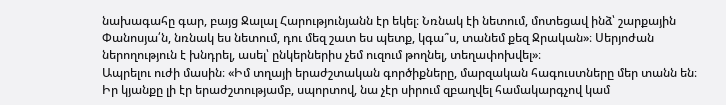նախագահը գար, բայց Ջալալ Հարությունյանն էր եկել։ Նռնակ էի նետում, մոտեցավ ինձ՝ շարքային Փանոսյա՛ն, նռնակ ես նետում, դու մեզ շատ ես պետք, կգա՞ս, տանեմ քեզ Ջրական»։ Սերյոժան ներողություն է խնդրել, ասել՝ ընկերներիս չեմ ուզում թողնել, տեղափոխվել»։
Ապրելու ուժի մասին։ «Իմ տղայի երաժշտական գործիքները, մարզական հագուստները մեր տանն են։ Իր կյանքը լի էր երաժշտությամբ, սպորտով, նա չէր սիրում զբաղվել համակարգչով կամ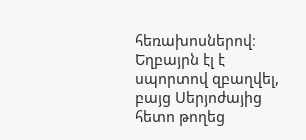հեռախոսներով։ Եղբայրն էլ է սպորտով զբաղվել, բայց Սերյոժայից հետո թողեց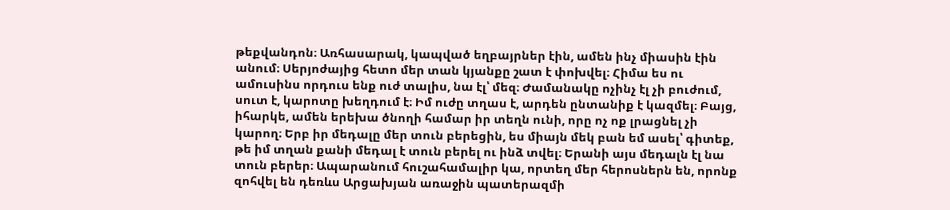թեքվանդոն։ Առհասարակ, կապված եղբայրներ էին, ամեն ինչ միասին էին անում։ Սերյոժայից հետո մեր տան կյանքը շատ է փոխվել։ Հիմա ես ու ամուսինս որդուս ենք ուժ տալիս, նա էլ՝ մեզ։ Ժամանակը ոչինչ էլ չի բուժում, սուտ է, կարոտը խեղդում է։ Իմ ուժը տղաս է, արդեն ընտանիք է կազմել։ Բայց, իհարկե, ամեն երեխա ծնողի համար իր տեղն ունի, որը ոչ ոք լրացնել չի կարող։ Երբ իր մեդալը մեր տուն բերեցին, ես միայն մեկ բան եմ ասել՝ գիտեք, թե իմ տղան քանի մեդալ է տուն բերել ու ինձ տվել։ Երանի այս մեդալն էլ նա տուն բերեր։ Ապարանում հուշահամալիր կա, որտեղ մեր հերոսներն են, որոնք զոհվել են դեռևս Արցախյան առաջին պատերազմի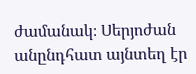ժամանակ։ Սերյոժան անընդհատ այնտեղ էր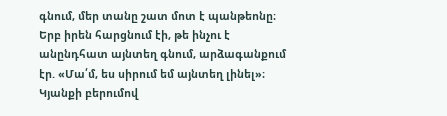գնում, մեր տանը շատ մոտ է պանթեոնը։ Երբ իրեն հարցնում էի, թե ինչու է անընդհատ այնտեղ գնում, արձագանքում էր. «Մա՛մ, ես սիրում եմ այնտեղ լինել»։ Կյանքի բերումով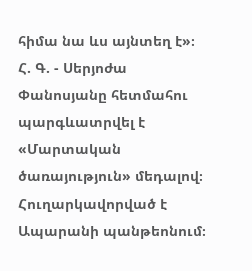հիմա նա ևս այնտեղ է»։
Հ. Գ. - Սերյոժա Փանոսյանը հետմահու պարգևատրվել է «Մարտական ծառայություն» մեդալով։ Հուղարկավորված է Ապարանի պանթեոնում։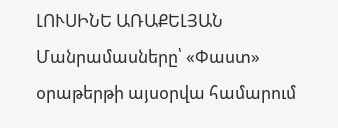ԼՈՒՍԻՆԵ ԱՌԱՔԵԼՅԱՆ
Մանրամասները՝ «Փաստ» օրաթերթի այսօրվա համարում